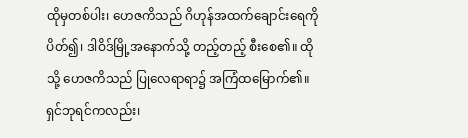ထိုမှတစ်ပါး၊ ဟေဇကိသည် ဂိဟုန်အထက်ချောင်းရေကို ပိတ်၍၊ ဒါဝိဒ်မြို့အနောက်သို့ တည့်တည့် စီးစေ၏။ ထိုသို့ ဟေဇကိသည် ပြုလေရာရာ၌ အကြံထမြောက်၏။
ရှင်ဘုရင်ကလည်း၊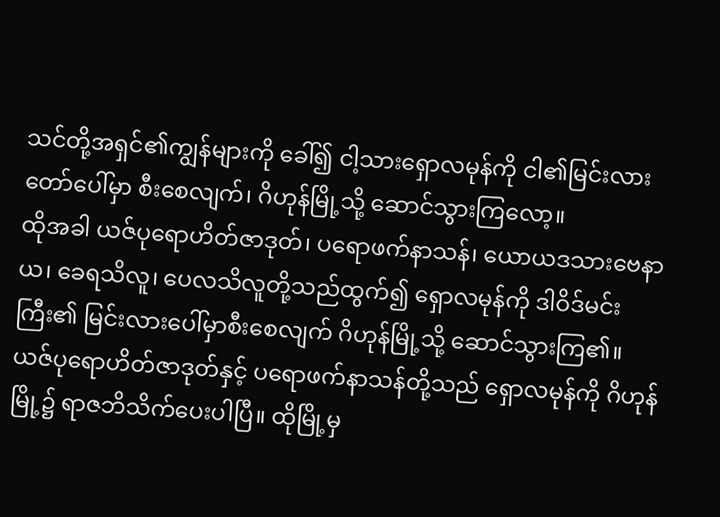သင်တို့အရှင်၏ကျွန်များကို ခေါ်၍ ငါ့သားရှောလမုန်ကို ငါ၏မြင်းလားတော်ပေါ်မှာ စီးစေလျက်၊ ဂိဟုန်မြို့သို့ ဆောင်သွားကြလော့။
ထိုအခါ ယဇ်ပုရောဟိတ်ဇာဒုတ်၊ ပရောဖက်နာသန်၊ ယောယဒသားဗေနာယ၊ ခေရသိလူ၊ ပေလသိလူတို့သည်ထွက်၍ ရှောလမုန်ကို ဒါဝိဒ်မင်းကြီး၏ မြင်းလားပေါ်မှာစီးစေလျက် ဂိဟုန်မြို့သို့ ဆောင်သွားကြ၏။
ယဇ်ပုရောဟိတ်ဇာဒုတ်နှင့် ပရောဖက်နာသန်တို့သည် ရှောလမုန်ကို ဂိဟုန်မြို့၌ ရာဇဘိသိက်ပေးပါပြီ။ ထိုမြို့မှ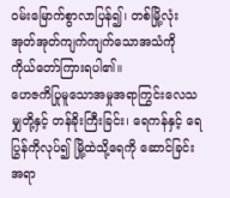ဝမ်းမြောက်စွာလာပြန်၍၊ တစ်မြို့လုံး အုတ်အုတ်ကျက်ကျက်သောအသံကို ကိုယ်တော်ကြားရပါ၏။
ဟေဇကိပြုမူသောအမှုအရာကြွင်းလေသမျှတို့နှင့် တန်ခိုးကြီးခြင်း၊ ရေကန်နှင့် ရေပြွန်ကိုလုပ်၍ မြို့ထဲသို့ရေကို ဆောင်ခြင်းအရာ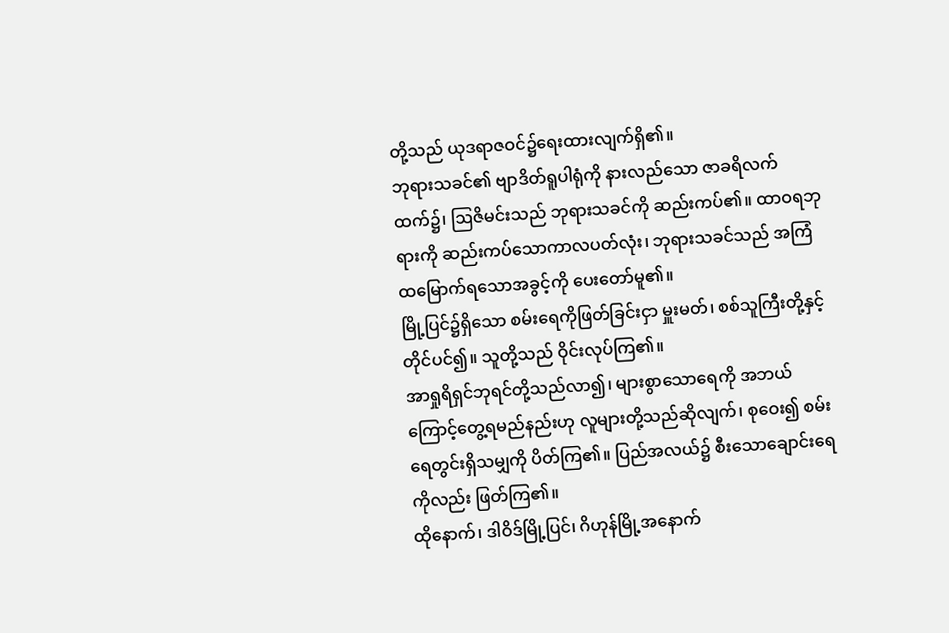တို့သည် ယုဒရာဇဝင်၌ရေးထားလျက်ရှိ၏။
ဘုရားသခင်၏ ဗျာဒိတ်ရူပါရုံကို နားလည်သော ဇာခရိလက်ထက်၌၊ ဩဇိမင်းသည် ဘုရားသခင်ကို ဆည်းကပ်၏။ ထာဝရဘုရားကို ဆည်းကပ်သောကာလပတ်လုံး၊ ဘုရားသခင်သည် အကြံထမြောက်ရသောအခွင့်ကို ပေးတော်မူ၏။
မြို့ပြင်၌ရှိသော စမ်းရေကိုဖြတ်ခြင်းငှာ မှူးမတ်၊ စစ်သူကြီးတို့နှင့် တိုင်ပင်၍။ သူတို့သည် ဝိုင်းလုပ်ကြ၏။
အာရှုရိရှင်ဘုရင်တို့သည်လာ၍၊ များစွာသောရေကို အဘယ်ကြောင့်တွေ့ရမည်နည်းဟု လူများတို့သည်ဆိုလျက်၊ စုဝေး၍ စမ်းရေတွင်းရှိသမျှကို ပိတ်ကြ၏။ ပြည်အလယ်၌ စီးသောချောင်းရေကိုလည်း ဖြတ်ကြ၏။
ထိုနောက်၊ ဒါဝိဒ်မြို့ပြင်၊ ဂိဟုန်မြို့အနောက်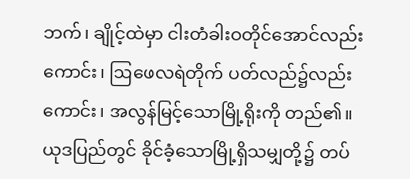ဘက်၊ ချိုင့်ထဲမှာ ငါးတံခါးဝတိုင်အောင်လည်းကောင်း၊ ဩဖေလရဲတိုက် ပတ်လည်၌လည်းကောင်း၊ အလွန်မြင့်သောမြို့ရိုးကို တည်၏။ ယုဒပြည်တွင် ခိုင်ခံ့သောမြို့ရှိသမျှတို့၌ တပ်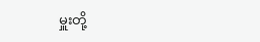မှူးတို့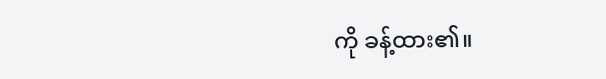ကို ခန့်ထား၏။